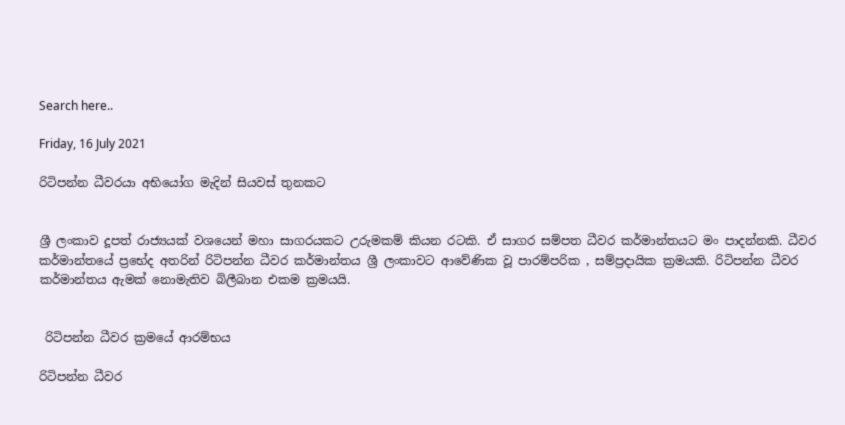Search here..

Friday, 16 July 2021

රිටිපන්න ධීවරයා අභියෝග මැදින් සියවස් තුනකට


ශ්‍රී ලංකාව දූපත් රාජ්‍යයක් වශයෙන් මහා සාගරයකට උරුමකම් කියන රටකි. ඒ සාගර සම්පත ධීවර කර්මාන්තයට මං පාදන්නකි. ධීවර කර්මාන්තයේ ප්‍රභේද අතරින් රිටිපන්න ධීවර කර්මාන්තය ශ්‍රී ලංකාවට ආවේණික වූ පාරම්පරික , සම්ප්‍රදායික ක්‍රමයකි. රිටිපන්න ධීවර කර්මාන්තය ඇමක් නොමැතිව බිලීබාන එකම ක්‍රමයයි.


 රිටිපන්න ධීවර ක්‍රමයේ ආරම්භය

රිටිපන්න ධීවර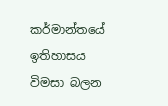කර්මාන්තයේ ඉතිහාසය විමසා බලන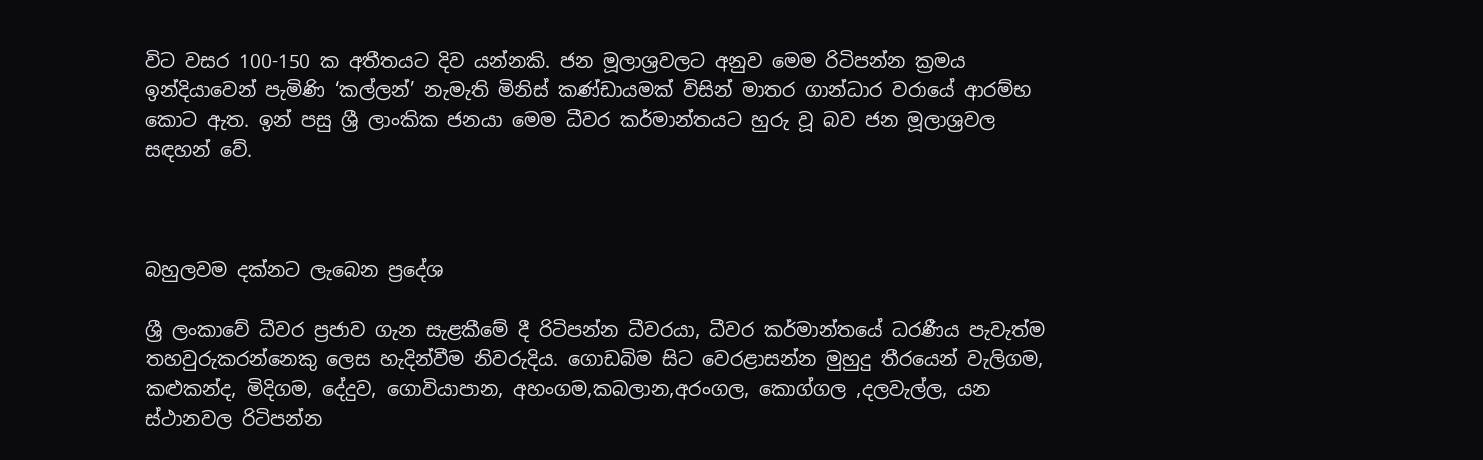විට වසර 100-150 ක අතීතයට දිව යන්නකි. ජන මූලාශ්‍රවලට අනුව මෙම රිටිපන්න ක්‍රමය ඉන්දියාවෙන් පැමිණි ‘කල්ලන්’ නැමැති මිනිස් කණ්ඩායමක් විසින් මාතර ගාන්ධාර වරායේ ආරම්භ කොට ඇත. ඉන් පසු ශ්‍රී ලාංකික ජනයා මෙම ධීවර කර්මාන්තයට හුරු වූ බව ජන මූලාශ්‍රවල සඳහන් වේ.



බහුලවම දක්නට ලැබෙන ප්‍රදේශ

ශ්‍රී ලංකාවේ ධීවර ප්‍රජාව ගැන සැළකීමේ දී රිටිපන්න ධීවරයා, ධීවර කර්මාන්තයේ ධරණීය පැවැත්ම තහවුරුකරන්නෙකු ලෙස හැදින්වීම නිවරුදිය. ගොඩබිම සිට වෙරළාසන්න මුහුදු තීරයෙන් වැලිගම, කළුකන්ද, මිදිගම, දේදුව, ගොවියාපාන, අහංගම,කබලාන,අරංගල, කොග්ගල ,දලවැල්ල, යන ස්ථානවල රිටිපන්න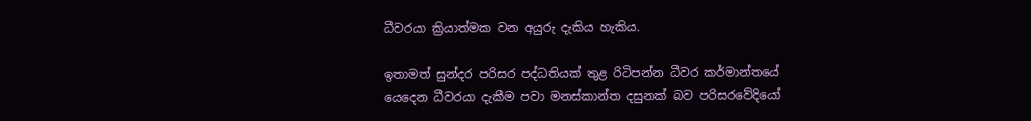ධීවරයා ක්‍රියාත්මක වන අයුරු දැකිය හැකිය.

ඉතාමත් සුන්දර පරිසර පද්ධතියක් තුළ රිටිපන්න ධීවර කර්මාන්තයේ යෙදෙන ධීවරයා දැකීම පවා මනස්කාන්ත දසුනක් බව පරිසරවේදියෝ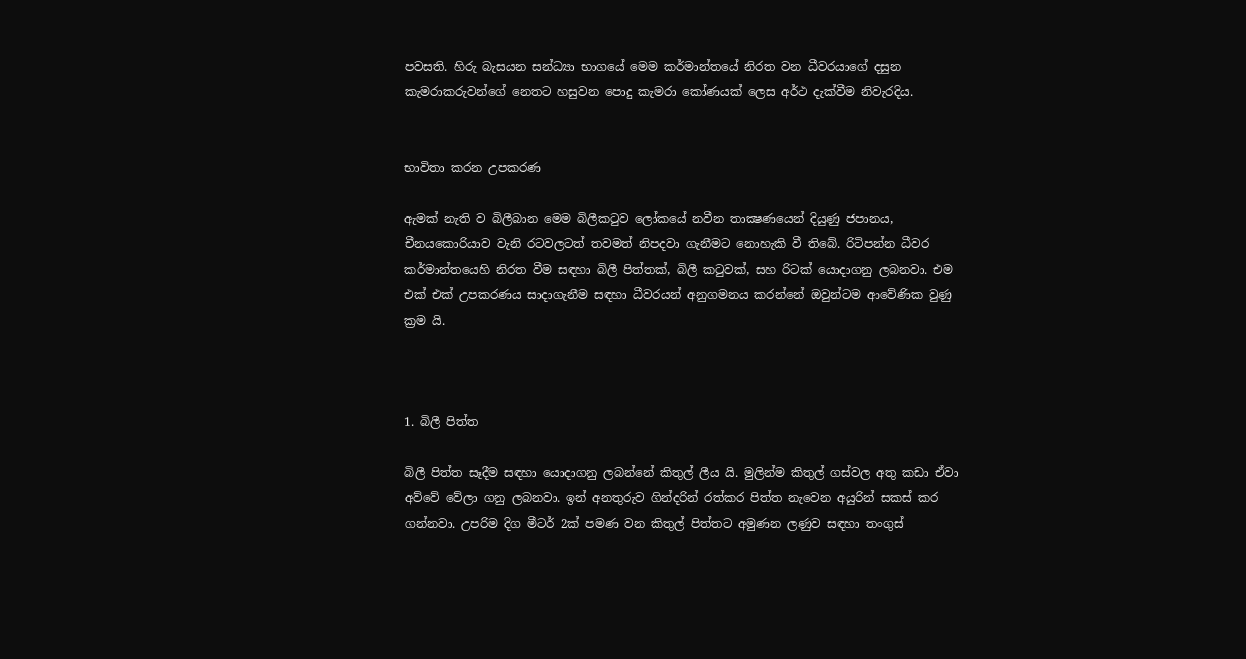පවසති. හිරු බැසයන සන්ධ්‍යා භාගයේ මෙම කර්මාන්තයේ නිරත වන ධීවරයාගේ දසුන කැමරාකරුවන්ගේ නෙතට හසුවන පොදු කැමරා කෝණයක් ලෙස අර්ථ දැක්වීම නිවැරදිය.


භාවිතා කරන උපකරණ

ඇමක්‌ නැති ව බිලීබාන මෙම බිලීකටුව ලෝකයේ නවීන තාක්‍ෂණයෙන් දියුණු ජපානය, චීනයකොරියාව වැනි රටවලටත් තවමත් නිපදවා ගැනීමට නොහැකි වී තිබේ. රිටිපන්න ධීවර කර්මාන්තයෙහි නිරත වීම සඳහා බිලී පිත්තක්, බිලී කටුවක්, සහ රිටක් යොදාගනු ලබනවා. එම එක් එක් උපකරණය සාදාගැනීම සඳහා ධීවරයන් අනුගමනය කරන්නේ ඔවුන්ටම ආවේණික වුණු ක්‍රම යි.



1. බිලී පිත්ත

බිලී පිත්ත සෑදීම සඳහා යොදාගනු ලබන්නේ කිතුල් ලීය යි. මුලින්ම කිතුල් ගස්වල අතු කඩා ඒවා අව්වේ වේලා ගනු ලබනවා. ඉන් අනතුරුව ගින්දරින් රත්කර පිත්ත නැවෙන අයුරින් සකස් කර ගන්නවා. උපරිම දිග මීටර් 2ක් පමණ වන කිතුල් පිත්තට අමුණන ලණුව සඳහා තංගුස්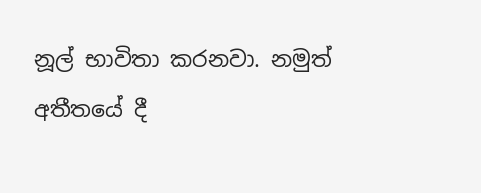නූල් භාවිතා කරනවා. නමුත් අතීතයේ දී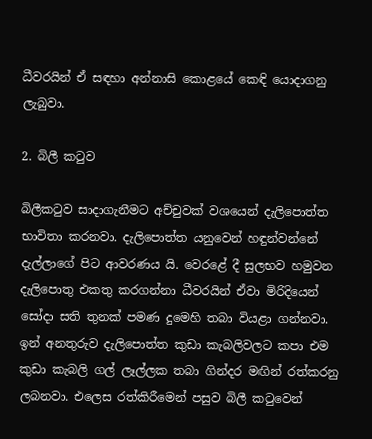ධීවරයින් ඒ සඳහා අන්නාසි කොළයේ කෙඳි යොදාගනු ලැබුවා.

2. බිලී කටුව

බිලීකටුව සාදාගැනීමට අච්චුවක් වශයෙන් දැලිපොත්ත භාවිතා කරනවා. දැලිපොත්ත යනුවෙන් හඳුන්වන්නේ  දැල්ලාගේ පිට ආවරණය යි. වෙරළේ දී සුලභව හමුවන දැලිපොතු එකතු කරගන්නා ධීවරයින් ඒවා මිරිදියෙන් සෝදා සති තුනක් පමණ දුමෙහි තබා වියළා ගන්නවා. ඉන් අනතුරුව දැලිපොත්ත කුඩා කැබලිවලට කපා එම කුඩා කැබලි ගල් ලෑල්ලක තබා ගින්දර මඟින් රත්කරනු ලබනවා. එලෙස රත්කිරීමෙන් පසුව බිලී කටුවෙන්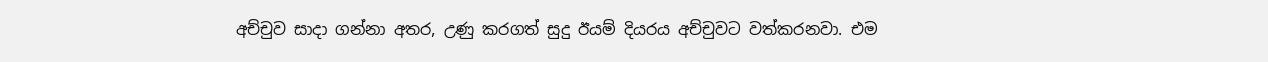අච්චුව සාදා ගන්නා අතර, උණු කරගත් සුදු ඊයම් දියරය අච්චුවට වත්කරනවා. එම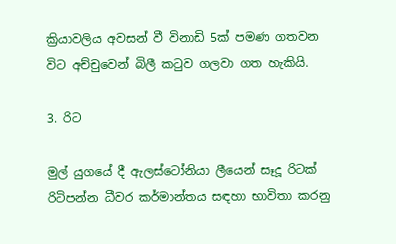ක්‍රියාවලිය අවසන් වී විනාඩි 5ක් පමණ ගතවන විට අච්චුවෙන් බිලී කටුව ගලවා ගත හැකියි.

3. රිට

මුල් යුගයේ දී ඇලස්ටෝනියා ලීයෙන් සෑදූ රිටක් රිටිපන්න ධීවර කර්මාන්තය සඳහා භාවිතා කරනු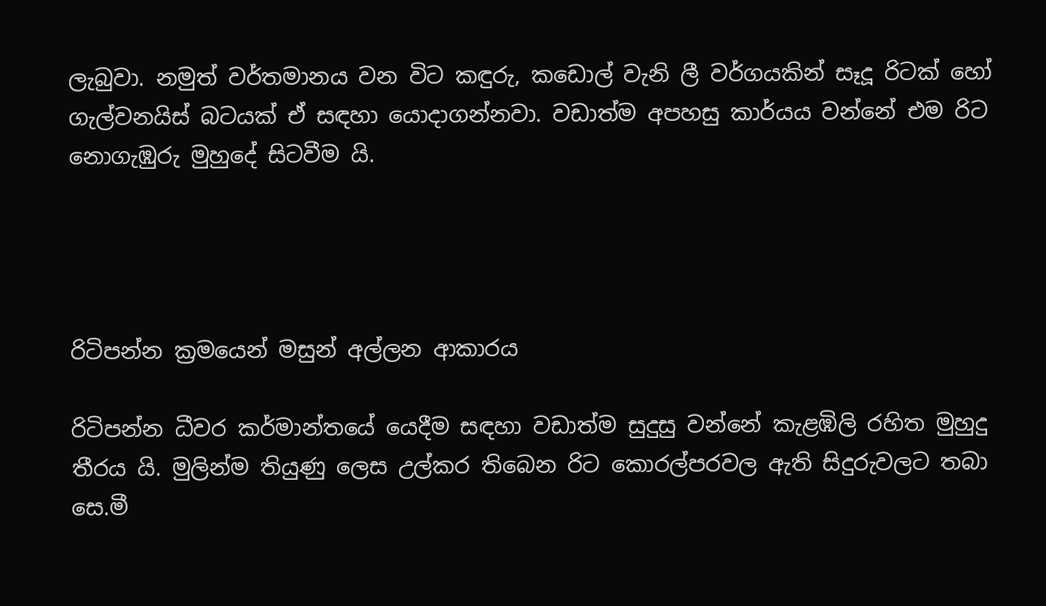ලැබුවා. නමුත් වර්තමානය වන විට කඳුරු, කඩොල් වැනි ලී වර්ගයකින් සෑදූ රිටක් හෝ ගැල්වනයිස් බටයක් ඒ සඳහා යොදාගන්නවා. වඩාත්ම අපහසු කාර්යය වන්නේ එම රිට නොගැඹුරු මුහුදේ සිටවීම යි.




රිටිපන්න ක්‍රමයෙන් මසුන් අල්ලන ආකාරය

රිටිපන්න ධීවර කර්මාන්තයේ යෙදීම සඳහා වඩාත්ම සුදුසු වන්නේ කැළඹිලි රහිත මුහුදු තීරය යි. මුලින්ම තියුණු ලෙස උල්කර තිබෙන රිට කොරල්පරවල ඇති සිදුරුවලට තබා  සෙ.මී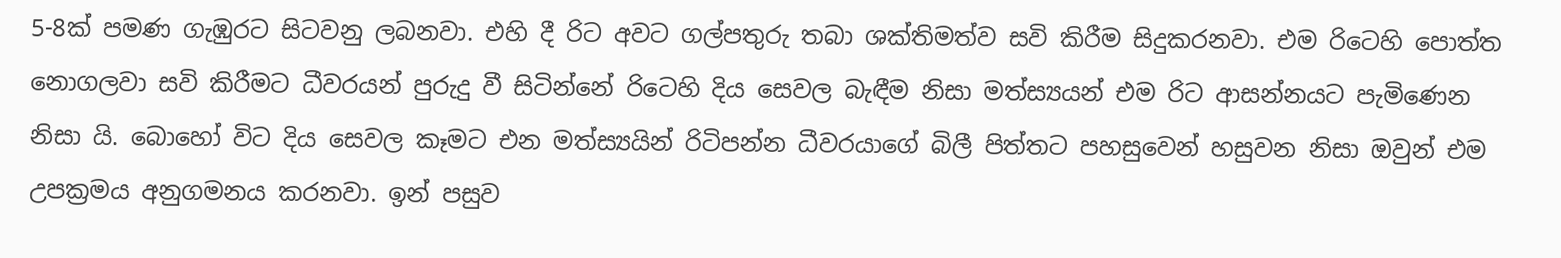5-8ක් පමණ ගැඹුරට සිටවනු ලබනවා. එහි දී රිට අවට ගල්පතුරු තබා ශක්තිමත්ව සවි කිරීම සිදුකරනවා. එම රිටෙහි පොත්ත නොගලවා සවි කිරීමට ධීවරයන් පුරුදු වී සිටින්නේ රිටෙහි දිය සෙවල බැඳීම නිසා මත්ස්‍යයන් එම රිට ආසන්නයට පැමිණෙන නිසා යි. බොහෝ විට දිය සෙවල කෑමට එන මත්ස්‍යයින් රිටිපන්න ධීවරයාගේ බිලී පිත්තට පහසුවෙන් හසුවන නිසා ඔවුන් එම උපක්‍රමය අනුගමනය කරනවා. ඉන් පසුව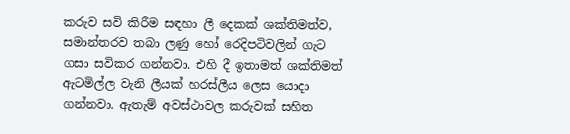කරුව සවි කිරීම සඳහා ලී දෙකක් ශක්තිමත්ව, සමාන්තරව තබා ලණු හෝ රෙදිපටිවලින් ගැට ගසා සවිකර ගන්නවා. එහි දී ඉතාමත් ශක්තිමත් ඇටමිල්ල වැනි ලීයක් හරස්ලීය ලෙස යොදා ගන්නවා. ඇතැම් අවස්ථාවල කරුවක් සහිත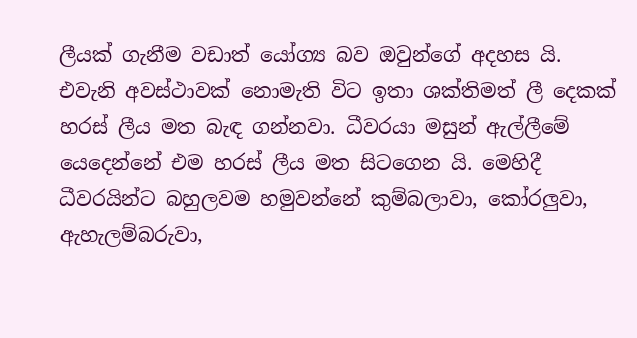ලීයක් ගැනීම වඩාත් යෝග්‍ය බව ඔවුන්ගේ අදහස යි. එවැනි අවස්ථාවක් නොමැති විට ඉතා ශක්තිමත් ලී දෙකක් හරස් ලීය මත බැඳ ගන්නවා. ධීවරයා මසුන් ඇල්ලීමේ යෙදෙන්නේ එම හරස් ලීය මත සිටගෙන යි. මෙහිදී ධීවරයින්ට බහුලවම හමුවන්නේ කුම්බලාවා, කෝරලුවා, ඇහැලම්බරුවා,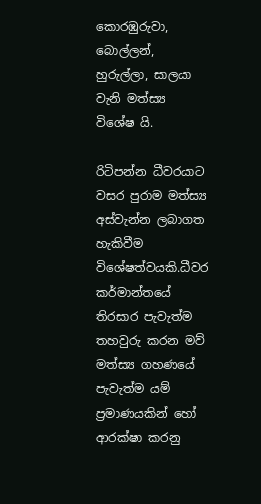කොරඹුරුවා, බොල්ලන්, හුරුල්ලා, සාලයා වැනි මත්ස්‍ය විශේෂ යි.

රිටිපන්න ධීවරයාට වසර පුරාම මත්ස්‍ය අස්වැන්න ලබාගත හැකිවීම විශේෂත්වයකි.ධීවර කර්මාන්තයේ තිරසාර පැවැත්ම තහවුරු කරන මව් මත්ස්‍ය ගහණයේ පැවැත්ම යම් ප්‍රමාණයකින් හෝ ආරක්ෂා කරනු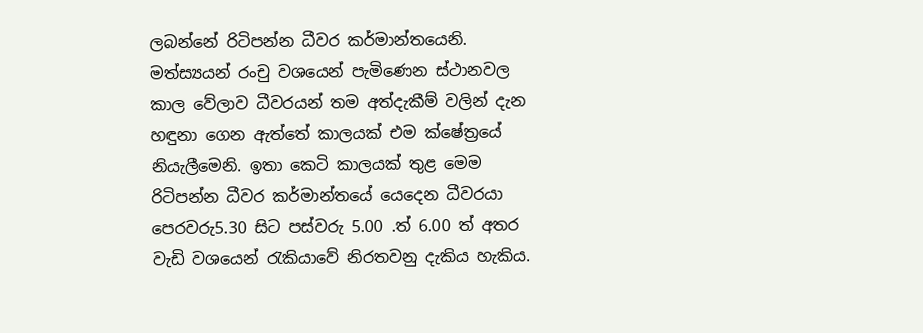ලබන්නේ රිටිපන්න ධීවර කර්මාන්තයෙනි. මත්ස්‍යයන් රංචු වශයෙන් පැමිණෙන ස්ථානවල කාල වේලාව ධීවරයන් තම අත්දැකීම් වලින් දැන හඳුනා ගෙන ඇත්තේ කාලයක් එම ක්ෂේත්‍රයේ නියැලීමෙනි. ඉතා කෙටි කාලයක් තුළ මෙම රිටිපන්න ධීවර කර්මාන්තයේ යෙදෙන ධීවරයා පෙරවරු5.30 සිට පස්වරු 5.00 .ත් 6.00 ත් අතර වැඩි වශයෙන් රැකියාවේ නිරතවනු දැකිය හැකිය.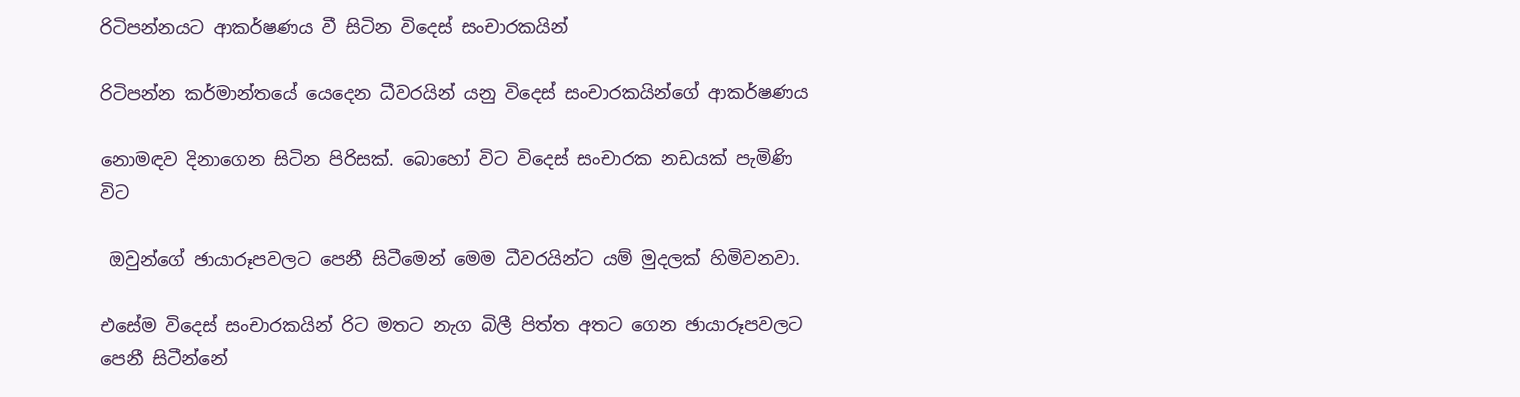රිටිපන්නයට ආකර්ෂණය වී සිටින විදෙස් සංචාරකයින්

රිටිපන්න කර්මාන්තයේ යෙදෙන ධීවරයින් යනු විදෙස් සංචාරකයින්ගේ ආකර්ෂණය

නොමඳව දිනාගෙන සිටින පිරිසක්. බොහෝ විට විදෙස් සංචාරක නඩයක් පැමිණි විට

 ඔවුන්ගේ ඡායාරූපවලට පෙනී සිටීමෙන් මෙම ධීවරයින්ට යම් මුදලක් හිමිවනවා.

එසේම විදෙස් සංචාරකයින් රිට මතට නැග බිලී පිත්ත අතට ගෙන ඡායාරූපවලට පෙනී සිටීන්නේ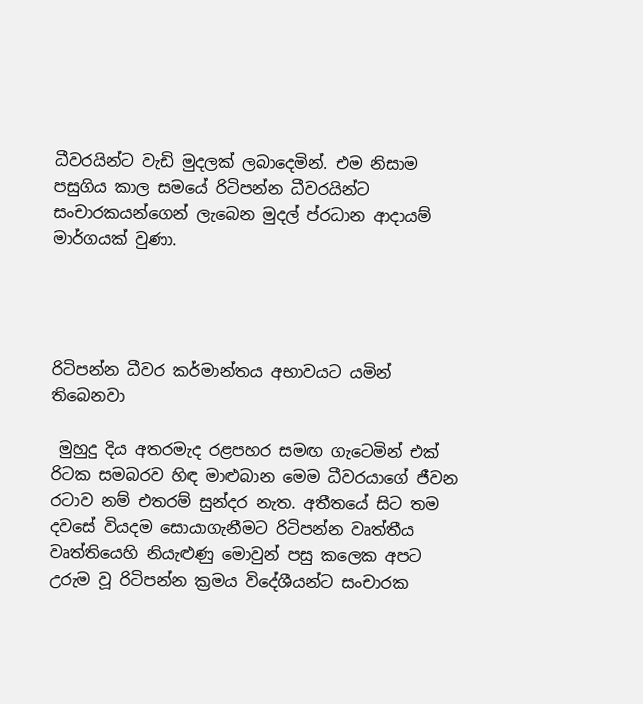ධීවරයින්ට වැඩි මුදලක් ලබාදෙමින්. එම නිසාම පසුගිය කාල සමයේ රිටිපන්න ධීවරයින්ට සංචාරකයන්ගෙන් ලැබෙන මුදල් ප්රධාන ආදායම් මාර්ගයක් වුණා.




රිටිපන්න ධීවර කර්මාන්තය අභාවයට යමින් තිබෙනවා

 මුහුදු දිය අතරමැද රළපහර සමඟ ගැටෙමින් එක් රිටක සමබරව හිඳ මාළුබාන මෙම ධීවරයාගේ ජීවන රටාව නම් එතරම් සුන්දර නැත. අතීතයේ සිට තම දවසේ වියදම සොයාගැනීමට රිටිපන්න වෘත්තීය වෘත්තියෙහි නියැළුණු මොවුන් පසු කලෙක අපට උරුම වූ රිටිපන්න ක්‍රමය විදේශීයන්ට සංචාරක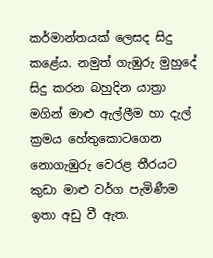කර්මාන්තයක් ලෙසද සිදු කළේය. නමුත් ගැඹුරු මුහුදේ සිදු කරන බහුදින යාත්‍රා මගින් මාළු ඇල්ලීම හා දැල් ක්‍රමය හේතුකොටගෙන නොගැඹුරු වෙරළ තීරයට කුඩා මාළු වර්ග පැමිණීම ඉතා අඩු වී ඇත.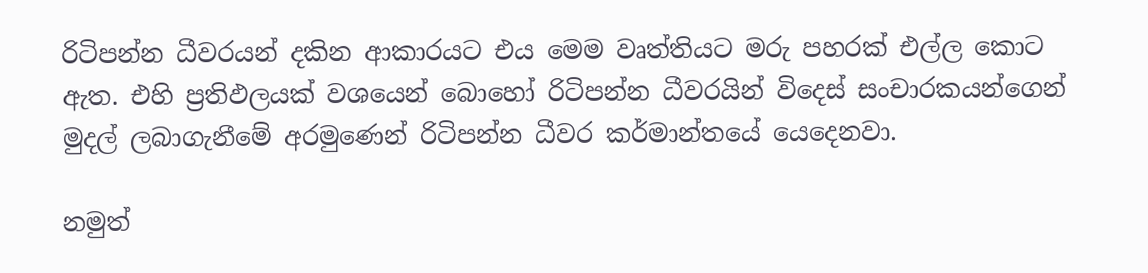රිටිපන්න ධීවරයන් දකින ආකාරයට එය මෙම වෘත්තියට මරු පහරක් එල්ල කොට ඇත. එහි ප්‍රතිඵලයක් වශයෙන් බොහෝ රිටිපන්න ධීවරයින් විදෙස් සංචාරකයන්ගෙන් මුදල් ලබාගැනීමේ අරමුණෙන් රිටිපන්න ධීවර කර්මාන්තයේ යෙදෙනවා.

නමුත්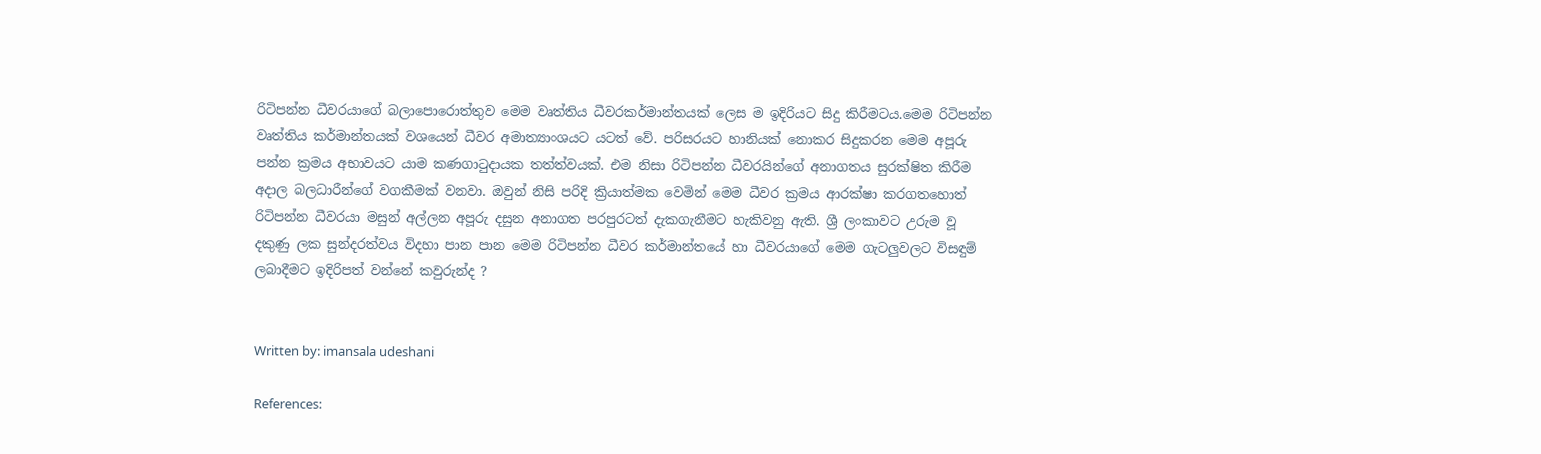රිටිපන්න ධීවරයාගේ බලාපොරොත්තුව මෙම වෘත්තිය ධීවරකර්මාන්තයක් ලෙස ම ඉදිරියට සිදු කිරීමටය.මෙම රිටිපන්න වෘත්තිය කර්මාන්තයක් වශයෙන් ධීවර අමාත්‍යාංශයට යටත් වේ. පරිසරයට හානියක් නොකර සිදුකරන මෙම අපූරු පන්න ක්‍රමය අභාවයට යාම කණගාටුදායක තත්ත්වයක්. එම නිසා රිටිපන්න ධීවරයින්ගේ අනාගතය සුරක්ෂිත කිරීම අදාල බලධාරීන්ගේ වගකීමක් වනවා. ඔවුන් නිසි පරිදි ක්‍රියාත්මක වෙමින් මෙම ධීවර ක්‍රමය ආරක්ෂා කරගතහොත් රිටිපන්න ධීවරයා මසුන් අල්ලන අපූරු දසුන අනාගත පරපුරටත් දැකගැනීමට හැකිවනු ඇති. ශ්‍රී ලංකාවට උරුම වූ දකුණු ලක සුන්දරත්වය විදහා පාන පාන මෙම රිටිපන්න ධීවර කර්මාන්තයේ හා ධීවරයාගේ මෙම ගැටලුවලට විසඳුම් ලබාදීමට ඉදිරිපත් වන්නේ කවුරුන්ද ?


Written by: imansala udeshani

References: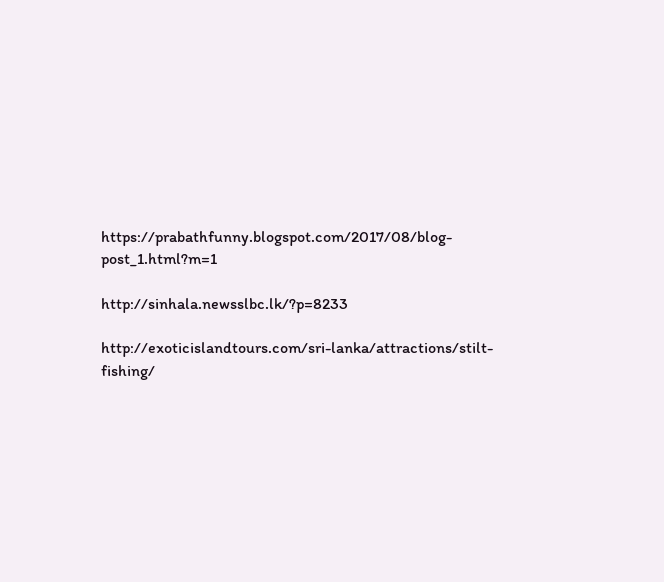https://prabathfunny.blogspot.com/2017/08/blog-post_1.html?m=1

http://sinhala.newsslbc.lk/?p=8233

http://exoticislandtours.com/sri-lanka/attractions/stilt-fishing/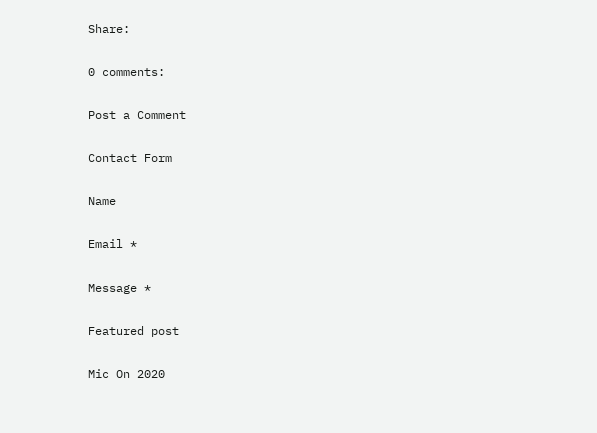Share:

0 comments:

Post a Comment

Contact Form

Name

Email *

Message *

Featured post

Mic On 2020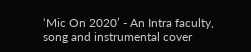‘Mic On 2020’ - An Intra faculty, song and instrumental cover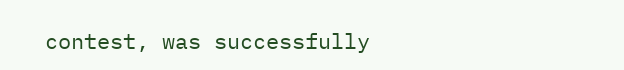contest, was successfully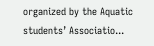organized by the Aquatic students’ Associatio...